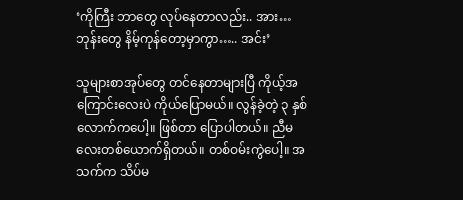‘ကိုကြီး ဘာတွေ လုပ်နေတာလည်း.. အား… ဘုန်းတွေ နိမ့်ကုန်တော့မှာကွာ….. အင်း’

သူများစာအုပ်တွေ တင်နေတာများပြီ ကိုယ့်အကြောင်းလေးပဲ ကိုယ်ပြောမယ်။ လွန်ခဲ့တဲ့ ၃ နှစ်လောက်ကပေါ့။ ဖြစ်တာ ပြောပါတယ်။ ညီမလေးတစ်ယောက်ရှိတယ်။ တစ်ဝမ်းကွဲပေါ့။ အသက်က သိပ်မ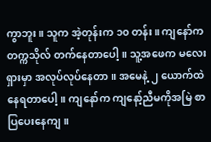ကွာဘူး။ သူက အဲ့တုန်းက ၁၀ တန်း။ ကျနော်က တက္ကသိုလ် တက်နေတာပေါ့။ သူ့အဖေက မလေးရှားမှာ အလုပ်လုပ်နေတာ။ အမေနဲ့ ၂ ယောက်ထဲနေရတာပေါ့။ ကျနော်က ကျနော့်ညီမကိုအမြဲ စာပြပေးနေကျ။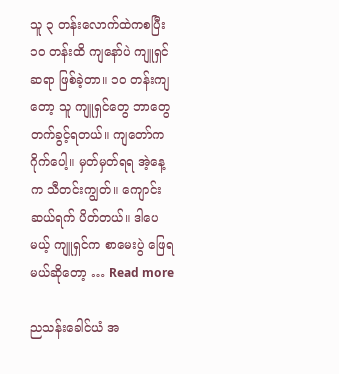သူ ၃ တန်းလောက်ထဲကစပြီး ၁၀ တန်းထိ ကျနော်ပဲ ကျူရှင်ဆရာ ဖြစ်ခဲ့တာ။ ၁၀ တန်းကျတော့ သူ ကျူရှင်တွေ ဘာတွေ တက်ခွင့်ရတယ်။ ကျတော်က ဂိုက်ပေါ့။ မှတ်မှတ်ရရ အဲ့နေ့က သီတင်းကျွတ်။ ကျောင်း ဆယ်ရက် ပိတ်တယ်။ ဒါပေမယ့် ကျူရှင်က စာမေးပွဲ ဖြေရမယ်ဆိုတော့ … Read more

ညသန်းခေါင်ယံ အ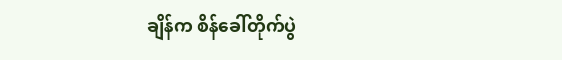ချိန်က စိန်ခေါ်တိုက်ပွဲ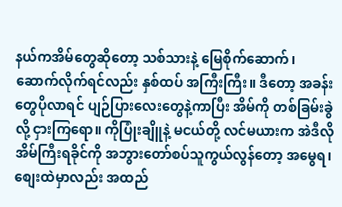နယ်ကအိမ်တွေဆိုတော့ သစ်သားနဲ့ မြေစိုက်ဆောက်၊ ဆောက်လိုက်ရင်လည်း နှစ်ထပ် အကြီးကြီး။ ဒီတော့ အခန်းတွေပိုလာရင် ပျဉ်ပြားလေးတွေနဲ့ကာပြီး အိမ်ကို တစ်ခြမ်းခွဲလို့ ငှားကြရော။ ကိုပြုံးချိူနဲ့ မငယ်တို့ လင်မယားက အဲဒီလို အိမ်ကြီးရခိုင်ကို အဘွားတော်စပ်သူကွယ်လွန်တော့ အမွေရ၊ စျေးထဲမှာလည်း အထည်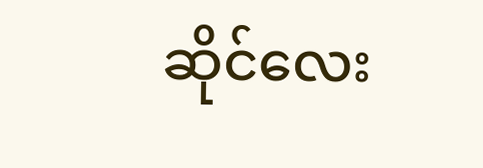ဆိုင်လေး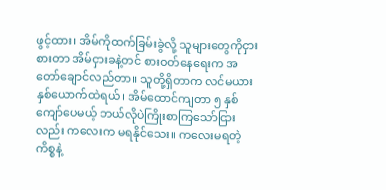ဖွင့်ထား၊ အိမ်ကိုထက်ခြမ်းခွဲလို့ သူများတွေကိုငှားစားတာ အိမ်ငှားခနဲ့တင် စားဝတ်နေရေးက အတော်ချောင်လည်တာ။ သူတို့ရှိတာက လင်မယားနှစ်ယောက်ထဲရယ်၊ အိမ်ထောင်ကျတာ ၅ နှစ်ကျော်ပေမယ့် ဘယ်လိုပဲကြိုးစာကြသော်ငြားလည်း ကလေးက မရနိုင်သေး။ ကလေးမရတဲ့ ကိစ္စနဲ့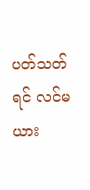ပတ်သတ်ရင် လင်မယား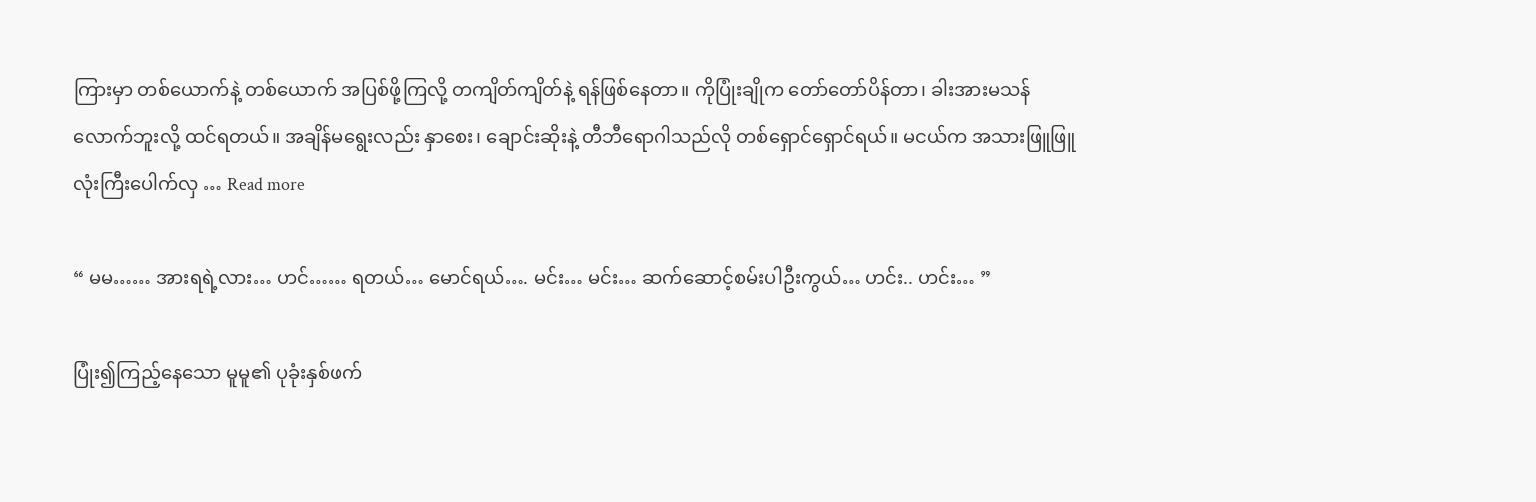ကြားမှာ တစ်ယောက်နဲ့ တစ်ယောက် အပြစ်ဖို့ကြလို့ တကျိတ်ကျိတ်နဲ့ ရန်ဖြစ်နေတာ။ ကိုပြုံးချိုက တော်တော်ပိန်တာ၊ ခါးအားမသန်လောက်ဘူးလို့ ထင်ရတယ်။ အချိန်မရွေးလည်း နှာစေး၊ ချောင်းဆိုးနဲ့ တီဘီရောဂါသည်လို တစ်ရှောင်ရှောင်ရယ်။ မငယ်က အသားဖြူဖြူ လုံးကြီးပေါက်လှ … Read more

“ မမ…… အားရရဲ့လား… ဟင်…… ရတယ်… မောင်ရယ်…. မင်း… မင်း… ဆက်ဆောင့်စမ်းပါဦးကွယ်… ဟင်း.. ဟင်း… ”

ပြုံး၍ကြည့်နေသော မူမူ၏ ပုခုံးနှစ်ဖက်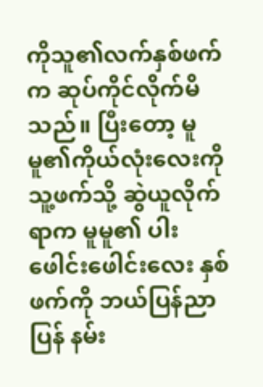ကိုသူ၏လက်နှစ်ဖက်က ဆုပ်ကိုင်လိုက်မိသည်။ ပြီးတော့ မူမူ၏ကိုယ်လုံးလေးကို သူ့ဖက်သို့ ဆွဲယူလိုက်ရာက မူမူ၏ ပါးဖေါင်းဖေါင်းလေး နှစ်ဖက်ကို ဘယ်ပြန်ညာပြန် နမ်း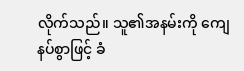လိုက်သည်။ သူ၏အနမ်းကို ကျေနပ်စွာဖြင့် ခံ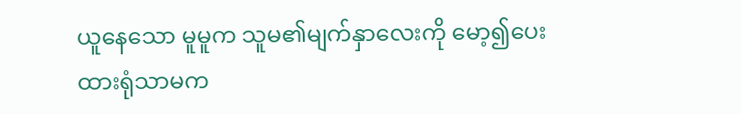ယူနေသော မူမူက သူမ၏မျက်နှာလေးကို မော့၍ပေးထားရုံသာမက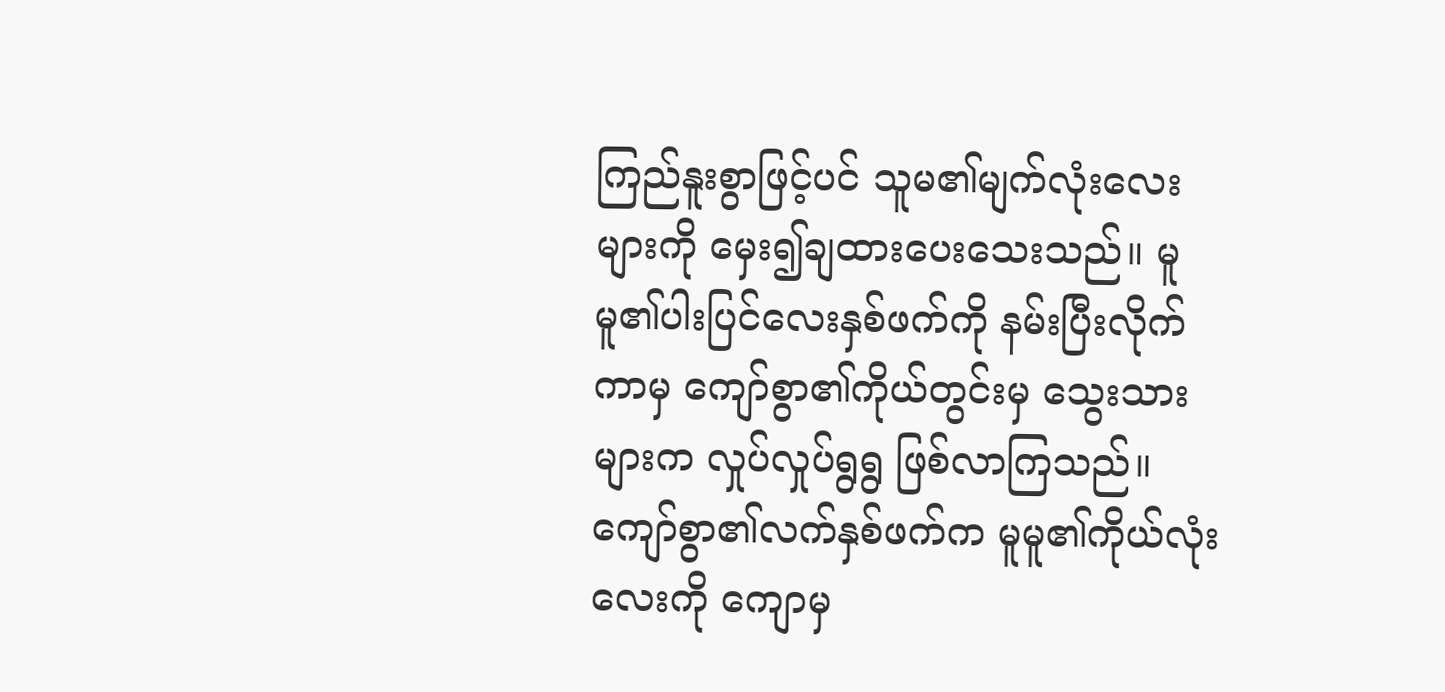ကြည်နူးစွာဖြင့်ပင် သူမ၏မျက်လုံးလေးများကို မှေး၍ချထားပေးသေးသည်။ မူမူ၏ပါးပြင်လေးနှစ်ဖက်ကို နမ်းပြီးလိုက်ကာမှ ကျော်စွာ၏ကိုယ်တွင်းမှ သွေးသားများက လှုပ်လှုပ်ရွရွ ဖြစ်လာကြသည်။ ကျော်စွာ၏လက်နှစ်ဖက်က မူမူ၏ကိုယ်လုံးလေးကို ကျောမှ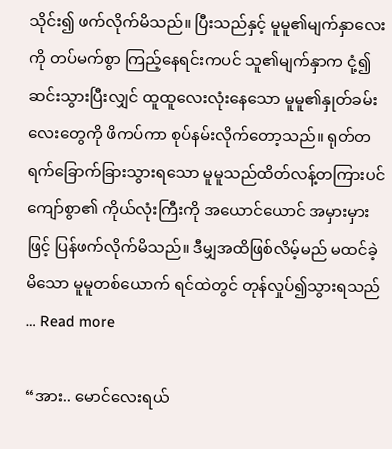သိုင်း၍ ဖက်လိုက်မိသည်။ ပြီးသည်နှင့် မူမူ၏မျက်နှာလေးကို တပ်မက်စွာ ကြည့်နေရင်းကပင် သူ၏မျက်နှာက ငုံ့၍ ဆင်းသွားပြီးလျှင် ထူထူလေးလုံးနေသော မူမူ၏နှုတ်ခမ်းလေးတွေကို ဖိကပ်ကာ စုပ်နမ်းလိုက်တော့သည်။ ရုတ်တရက်ခြောက်ခြားသွားရသော မူမူသည်ထိတ်လန့်တကြားပင် ကျော်စွာ၏ ကိုယ်လုံးကြီးကို အယောင်ယောင် အမှားမှားဖြင့် ပြန်ဖက်လိုက်မိသည်။ ဒီမျှအထိဖြစ်လိမ့်မည် မထင်ခဲ့မိသော မူမူတစ်ယောက် ရင်ထဲတွင် တုန်လှုပ်၍သွားရသည် … Read more

“အား.. မောင်လေးရယ်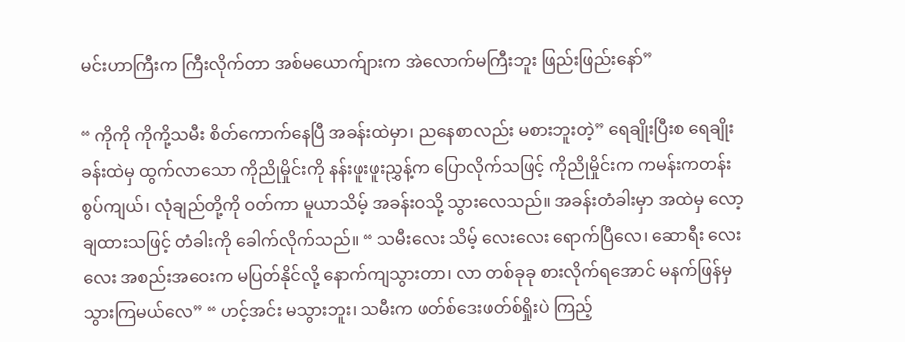မင်းဟာကြီးက ကြီးလိုက်တာ အစ်မယောက်ျားက အဲလောက်မကြီးဘူး ဖြည်းဖြည်းနော်”

“ ကိုကို ကိုကို့သမီး စိတ်ကောက်နေပြီ အခန်းထဲမှာ၊ ညနေစာလည်း မစားဘူးတဲ့” ရေချိုးပြီးစ ရေချိုးခန်းထဲမှ ထွက်လာသော ကိုညိုမှိုင်းကို နန်းဖူးဖူးညွှန့်က ပြောလိုက်သဖြင့် ကိုညိုမှိုင်းက ကမန်းကတန်း စွပ်ကျယ်၊ လုံချည်တို့ကို ဝတ်ကာ မူယာသိမ့် အခန်းဝသို့ သွားလေသည်။ အခန်းတံခါးမှာ အထဲမှ လော့ချထားသဖြင့် တံခါးကို ခေါက်လိုက်သည်။ “ သမီးလေး သိမ့် လေးလေး ရောက်ပြီလေ၊ ဆောရီး လေးလေး အစည်းအဝေးက မပြတ်နိုင်လို့ နောက်ကျသွားတာ၊ လာ တစ်ခုခု စားလိုက်ရအောင် မနက်ဖြန်မှ သွားကြမယ်လေ” “ ဟင့်အင်း မသွားဘူး၊ သမီးက ဖတ်စ်ဒေးဖတ်စ်ရှိုးပဲ ကြည့်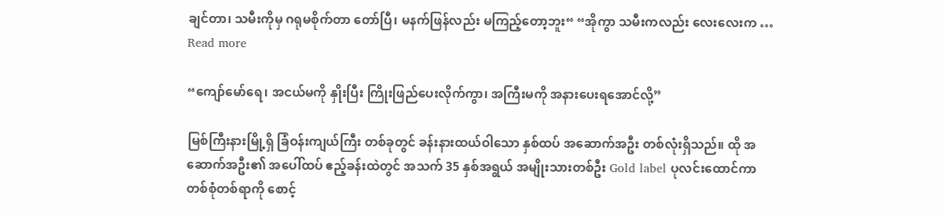ချင်တာ၊ သမီးကိုမှ ဂရုမစိုက်တာ တော်ပြီ၊ မနက်ဖြန်လည်း မကြည့်တော့ဘူး“ “အိုကွာ သမီးကလည်း လေးလေးက … Read more

“ကျော်မော်ရေ၊ အငယ်မကို နှိုးပြီး ကြိုးဖြည်ပေးလိုက်ကွာ၊ အကြီးမကို အနားပေးရအောင်လို့”

မြစ်ကြီးနားမြို့ရှိ ခြံဝန်းကျယ်ကြီး တစ်ခုတွင် ခန်းနားထယ်ဝါသော နှစ်ထပ် အဆောက်အဦး တစ်လုံးရှိသည်။ ထို အဆောက်အဦး၏ အပေါ်ထပ် ဧည့်ခန်းထဲတွင် အသက် 35 နှစ်အရွယ် အမျိုးသားတစ်ဦး Gold label ပုလင်းထောင်ကာ တစ်စုံတစ်ရာကို စောင့်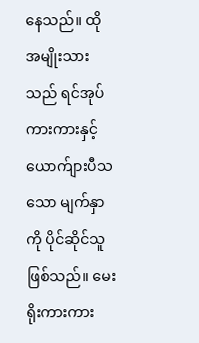နေသည်။ ထိုအမျိုးသားသည် ရင်အုပ်ကားကားနှင့် ယောက်ျားပီသသော မျက်နှာကို ပိုင်ဆိုင်သူ ဖြစ်သည်။ မေးရိုးကားကား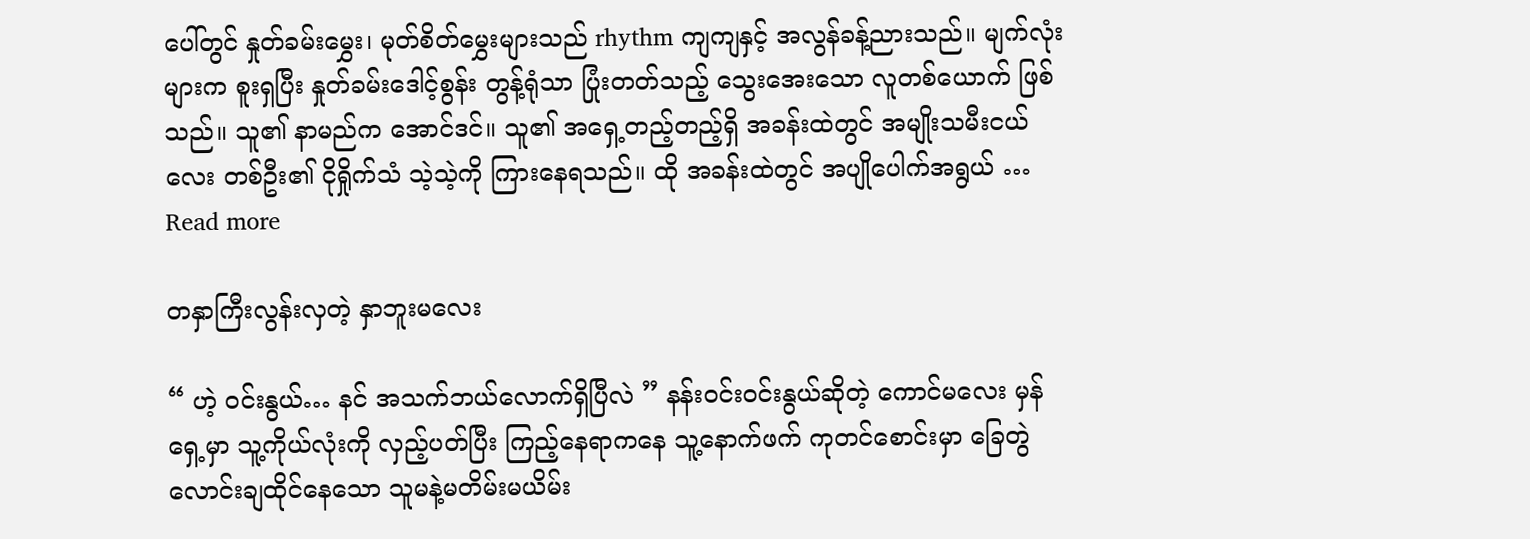ပေါ်တွင် နှုတ်ခမ်းမွှေး၊ မုတ်စိတ်မွှေးများသည် rhythm ကျကျနှင့် အလွန်ခန့်ညားသည်။ မျက်လုံးများက စူးရှပြီး နှုတ်ခမ်းဒေါင့်စွန်း တွန့်ရုံသာ ပြုံးတတ်သည့် သွေးအေးသော လူတစ်ယောက် ဖြစ်သည်။ သူ၏ နာမည်က အောင်ဒင်။ သူ၏ အရှေ့တည့်တည့်ရှိ အခန်းထဲတွင် အမျိုးသမီးငယ်လေး တစ်ဦး၏ ငိုရှိုက်သံ သဲ့သဲ့ကို ကြားနေရသည်။ ထို အခန်းထဲတွင် အပျိုပေါက်အရွယ် … Read more

တနှာကြီးလွန်းလှတဲ့ နှာဘူးမလေး

“ ဟဲ့ ဝင်းနွယ်… နင် အသက်ဘယ်လောက်ရှိပြီလဲ ” နန်းဝင်းဝင်းနွယ်ဆိုတဲ့ ကောင်မလေး မှန်ရှေ့မှာ သူ့ကိုယ်လုံးကို လှည့်ပတ်ပြီး ကြည့်နေရာကနေ သူ့နောက်ဖက် ကုတင်စောင်းမှာ ခြေတွဲလောင်းချထိုင်နေသော သူမနဲ့မတိမ်းမယိမ်း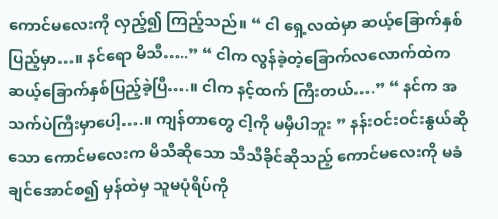ကောင်မလေးကို လှည့်၍ ကြည့်သည်။ “ ငါ ရှေ့လထဲမှာ ဆယ့်ခြောက်နှစ်ပြည့်မှာ…။ နင်ရော မိသီ…..” “ ငါက လွန်ခဲ့တဲ့ခြောက်လလောက်ထဲက ဆယ့်ခြောက်နှစ်ပြည့်ခဲ့ပြီ….။ ငါက နင့်ထက် ကြီးတယ်….” “ နင်က အသက်ပဲကြီးမှာပေါ့….။ ကျန်တာတွေ ငါ့ကို မမှီပါဘူး ” နန်းဝင်းဝင်းနွယ်ဆိုသော ကောင်မလေးက မိသီဆိုသော သီသီခိုင်ဆိုသည့် ကောင်မလေးကို မခံချင်အောင်စ၍ မှန်ထဲမှ သူမပုံရိပ်ကို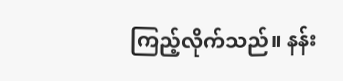ကြည့်လိုက်သည်။ နန်း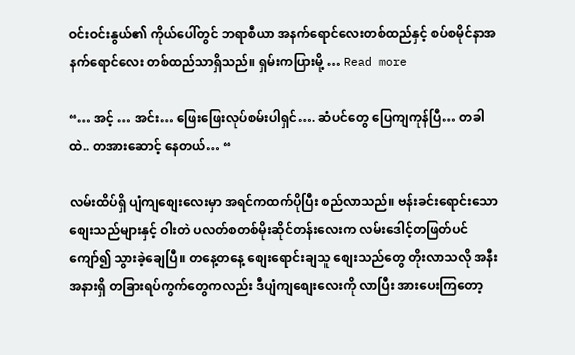ဝင်းဝင်းနွယ်၏ ကိုယ်ပေါ်တွင် ဘရာစီယာ အနက်ရောင်လေးတစ်ထည်နှင့် စပ်စမိုင်နာအနက်ရောင်လေး တစ်ထည်သာရှိသည်။ ရှမ်းကပြားမို့ … Read more

“… အင့် … အင်း… ဖြေးဖြေးလုပ်စမ်းပါရှင်…. ဆံပင်တွေ ပြေကျကုန်ပြီ… တခါထဲ.. တအားဆောင့် နေတယ်… “

လမ်းထိပ်ရှိ ပျံကျစျေးလေးမှာ အရင်ကထက်ပိုပြီး စည်လာသည်။ ဗန်းခင်းရောင်းသော စျေးသည်များနှင့် ဝါးတဲ ပလတ်စတစ်မိုးဆိုင်တန်းလေးက လမ်းဒေါင့်တဖြတ်ပင် ကျော်၍ သွားခဲ့ချေပြီ။ တနေ့တနေ့ စျေးရောင်းချသူ စျေးသည်တွေ တိုးလာသလို အနီးအနားရှိ တခြားရပ်ကွက်တွေကလည်း ဒီပျံကျစျေးလေးကို လာပြီး အားပေးကြတော့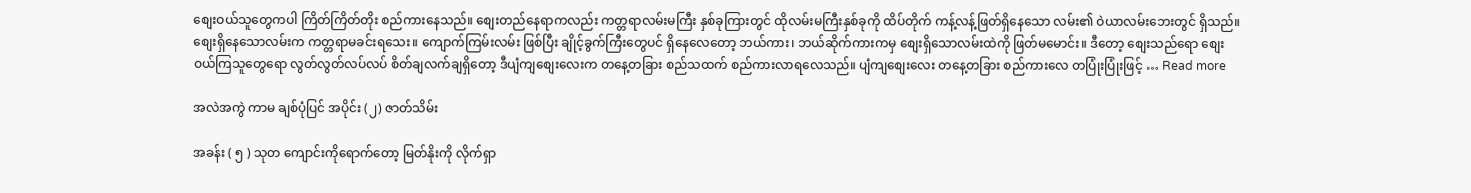စျေးဝယ်သူတွေကပါ ကြိတ်ကြိတ်တိုး စည်ကားနေသည်။ စျေးတည်နေရာကလည်း ကတ္တရာလမ်းမကြီး နှစ်ခုကြားတွင် ထိုလမ်းမကြီးနှစ်ခုကို ထိပ်တိုက် ကန့်လန့်ဖြတ်ရှိနေသော လမ်း၏ ဝဲယာလမ်းဘေးတွင် ရှိသည်။ စျေးရှိနေသောလမ်းက ကတ္တရာမခင်းရသေး။ ကျောက်ကြမ်းလမ်း ဖြစ်ပြီး ချိုင့်ခွက်ကြီးတွေပင် ရှိနေလေတော့ ဘယ်ကား၊ ဘယ်ဆိုက်ကားကမှ စျေးရှိသောလမ်းထဲကို ဖြတ်မမောင်း။ ဒီတော့ စျေးသည်ရော စျေးဝယ်ကြသူတွေရော လွတ်လွတ်လပ်လပ် စိတ်ချလက်ချရှိတော့ ဒီပျံကျစျေးလေးက တနေ့တခြား စည်သထက် စည်ကားလာရလေသည်။ ပျံကျစျေးလေး တနေ့တခြား စည်ကားလေ တပြုံးပြုံးဖြင့် … Read more

အလဲအကွဲ ကာမ ချစ်ပုံပြင် အပိုင်း (၂) ဇာတ်သိမ်း

အခန်း ( ၅ ) သုတ ကျောင်းကိုရောက်တော့ မြတ်နိုးကို လိုက်ရှာ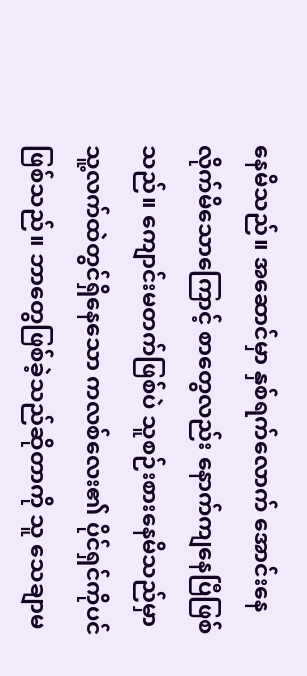နေမိသည်။ အဆောင်မှာ နှစ်ရက်လောက် အောင်းနေလိုက်မိသောကြောင့် စာတွေလည်း နောက်ကျနေပြီဖြစ်သည်။ ကျောင်းမတက်ဖြစ်ပဲ သူစဉ်းစားနေမိသည်မှာ သူ့လက်ထဲတွင်ရှိနေသော ကလစ်လေး၏ ပိုင်ရှင်ကိုပင်ဖြစ်သည်။ ဘာတွေဖြစ်ခဲ့သည်ဆိုတာကို သူ သေချာမ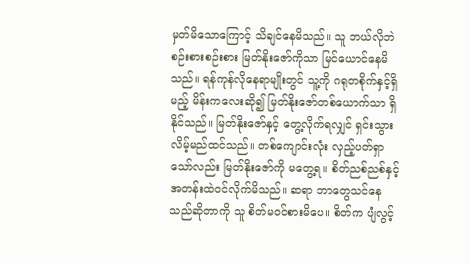မှတ်မိသောကြောင့် သိချင်နေမိသည်။ သူ ဘယ်လိုဘဲ စဉ်းစားစဉ်းစား မြတ်နိုးဇော်ကိုသာ မြင်ယောင်နေမိသည်။ ရန်ကုန်လိုနေရာမျိုးတွင် သူ့ကို ဂရုတစိုက်နှင့်ရှိမည့် မိန်းကလေးဆို၍ မြတ်နိုးဇော်တစ်ယောက်သာ ရှိနိုင်သည်။ မြတ်နိုးဇော်နှင့် တွေ့လိုက်ရလျှင် ရှင်းသွားလိမ့်မည်ထင်သည်။ တစ်ကျောင်းလုံး လှည့်ပတ်ရှာသော်လည်း မြတ်နိုးဇော်ကို မတွေ့ရ။ စိတ်ညစ်ညစ်နှင့် အတန်းထဲဝင်လိုက်မိသည်။ ဆရာ ဘာတွေသင်နေသည်ဆိုတာကို သူ စိတ်မဝင်စားမိပေ။ စိတ်က ပျံလွင့်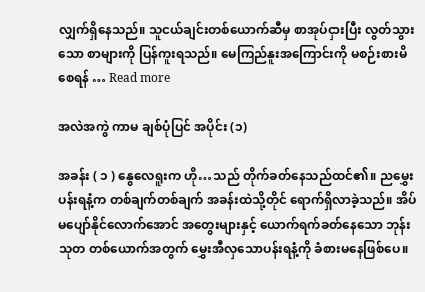လျှက်ရှိနေသည်။ သူငယ်ချင်းတစ်ယောက်ဆီမှ စာအုပ်ငှားပြီး လွတ်သွားသော စာများကို ပြန်ကူးရသည်။ မေကြည်နူးအကြောင်းကို မစဉ်းစားမိစေရန် … Read more

အလဲအကွဲ ကာမ ချစ်ပုံပြင် အပိုင်း (၁)

အခန်း ( ၁ ) နွေလေရူးက ဟို…သည် တိုက်ခတ်နေသည်ထင်၏။ ညမွှေးပန်းရနံ့က တစ်ချက်တစ်ချက် အခန်းထဲသို့တိုင် ရောက်ရှိလာခဲ့သည်။ အိပ်မပျော်နိုင်လောက်အောင် အတွေးများနှင့် ယောက်ရက်ခတ်နေသော ဘုန်းသုတ တစ်ယောက်အတွက် မွှေးအီလှသောပန်းရနံ့ကို ခံစားမနေဖြစ်ပေ။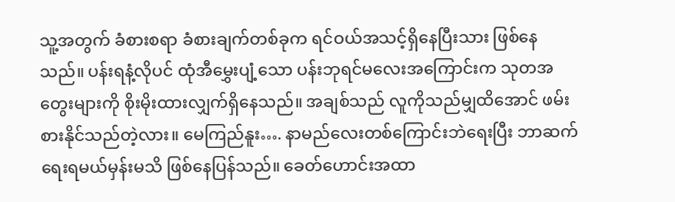သူ့အတွက် ခံစားစရာ ခံစားချက်တစ်ခုက ရင်ဝယ်အသင့်ရှိနေပြီးသား ဖြစ်နေသည်။ ပန်းရနံ့လိုပင် ထုံအီမွှေးပျံ့သော ပန်းဘုရင်မလေးအကြောင်းက သုတအတွေးများကို စိုးမိုးထားလျှက်ရှိနေသည်။ အချစ်သည် လူကိုသည်မျှထိအောင် ဖမ်းစားနိုင်သည်တဲ့လား။ မေကြည်နူး…. နာမည်လေးတစ်ကြောင်းဘဲရေးပြီး ဘာဆက်ရေးရမယ်မှန်းမသိ ဖြစ်နေပြန်သည်။ ခေတ်ဟောင်းအထာ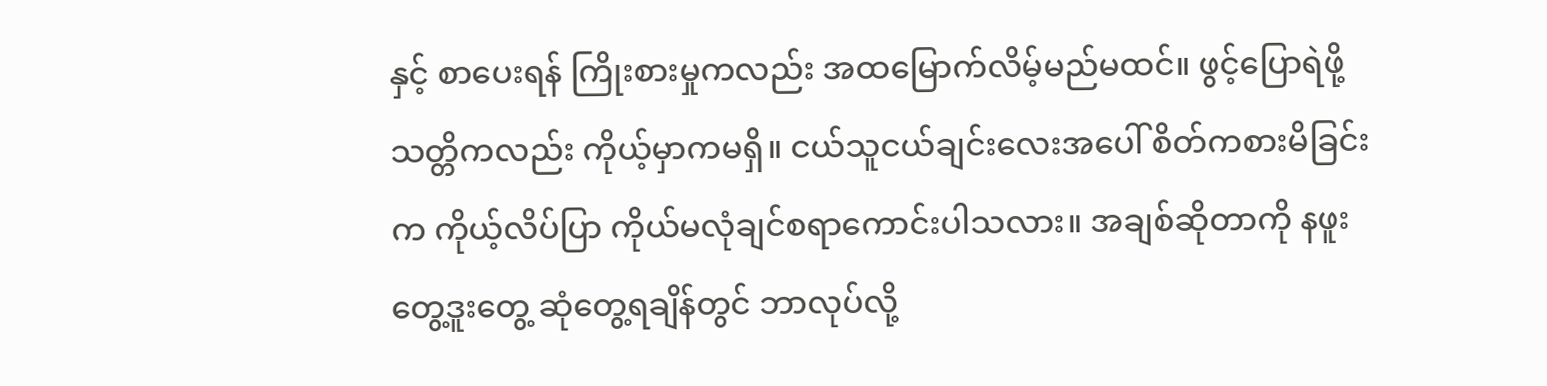နှင့် စာပေးရန် ကြိုးစားမှုကလည်း အထမြောက်လိမ့်မည်မထင်။ ဖွင့်ပြောရဲဖို့သတ္တိကလည်း ကိုယ့်မှာကမရှိ။ ငယ်သူငယ်ချင်းလေးအပေါ် စိတ်ကစားမိခြင်းက ကိုယ့်လိပ်ပြာ ကိုယ်မလုံချင်စရာကောင်းပါသလား။ အချစ်ဆိုတာကို နဖူးတွေ့ဒူးတွေ့ ဆုံတွေ့ရချိန်တွင် ဘာလုပ်လို့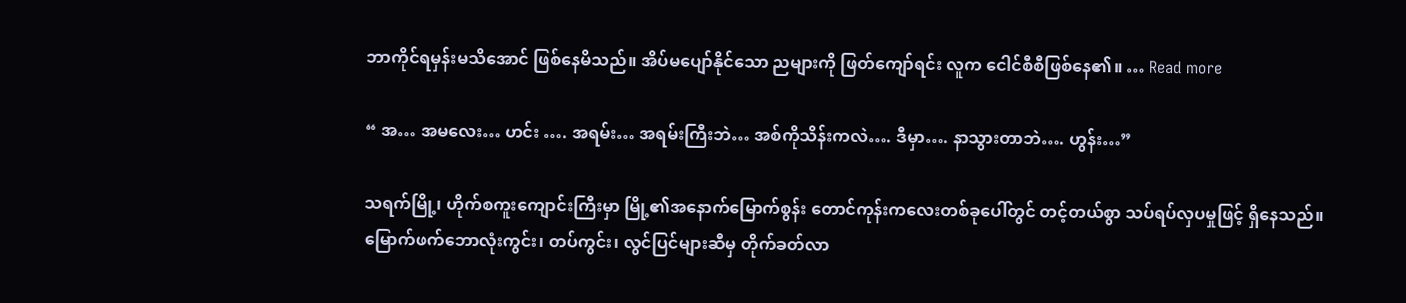ဘာကိုင်ရမှန်းမသိအောင် ဖြစ်နေမိသည်။ အိပ်မပျော်နိုင်သော ညများကို ဖြတ်ကျော်ရင်း လူက ငေါင်စီစီဖြစ်နေ၏။ … Read more

“ အ… အမလေး… ဟင်း …. အရမ်း… အရမ်းကြီးဘဲ… အစ်ကိုသိန်းကလဲ…. ဒီမှာ…. နာသွားတာဘဲ…. ဟွန်း…”

သရက်မြို့၊ ဟိုက်စကူးကျောင်းကြီးမှာ မြို့၏အနောက်မြောက်စွန်း တောင်ကုန်းကလေးတစ်ခုပေါ်တွင် တင့်တယ်စွာ သပ်ရပ်လှပမှုဖြင့် ရှိနေသည်။ မြောက်ဖက်ဘောလုံးကွင်း၊ တပ်ကွင်း၊ လွင်ပြင်များဆီမှ တိုက်ခတ်လာ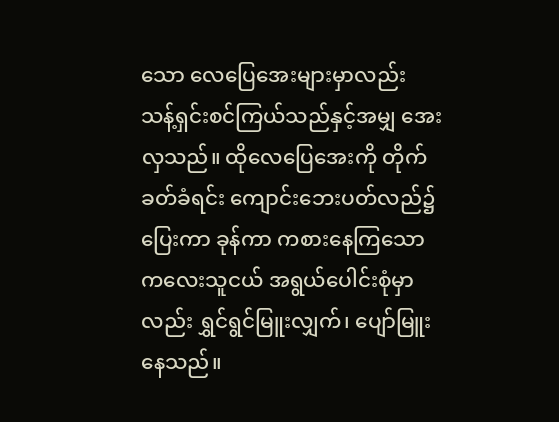သော လေပြေအေးများမှာလည်း သန့်ရှင်းစင်ကြယ်သည်နှင့်အမျှ အေးလှသည်။ ထိုလေပြေအေးကို တိုက်ခတ်ခံရင်း ကျောင်းဘေးပတ်လည်၌ ပြေးကာ ခုန်ကာ ကစားနေကြသော ကလေးသူငယ် အရွယ်ပေါင်းစုံမှာလည်း ရွှင်ရွင်မြူးလျှက်၊ ပျော်မြူးနေသည်။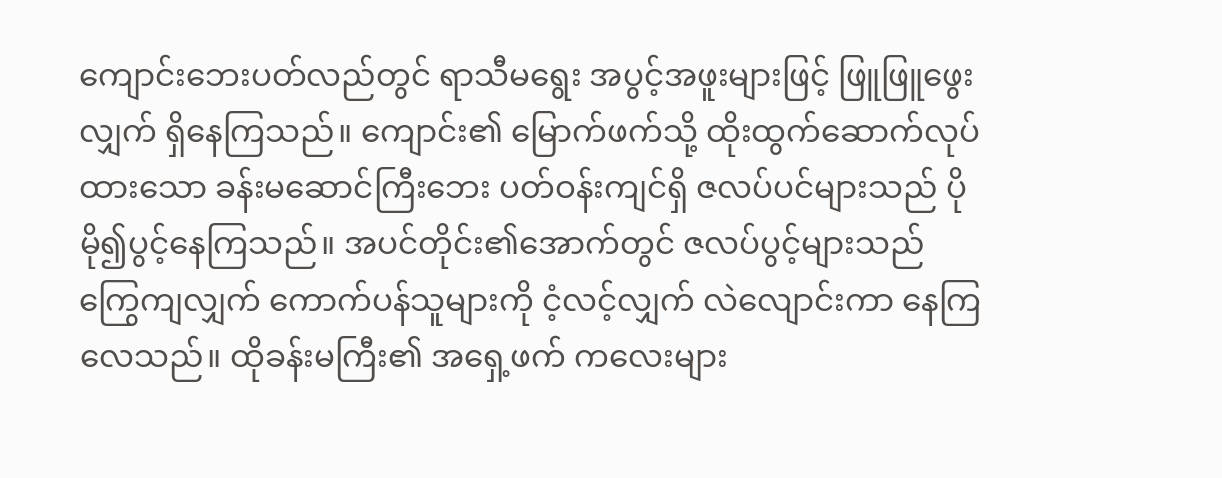ကျောင်းဘေးပတ်လည်တွင် ရာသီမရွေး အပွင့်အဖူးများဖြင့် ဖြူဖြူဖွေးလျှက် ရှိနေကြသည်။ ကျောင်း၏ မြောက်ဖက်သို့ ထိုးထွက်ဆောက်လုပ်ထားသော ခန်းမဆောင်ကြီးဘေး ပတ်ဝန်းကျင်ရှိ ဇလပ်ပင်များသည် ပိုမို၍ပွင့်နေကြသည်။ အပင်တိုင်း၏အောက်တွင် ဇလပ်ပွင့်များသည် ကြွေကျလျှက် ကောက်ပန်သူများကို ငံ့လင့်လျှက် လဲလျောင်းကာ နေကြလေသည်။ ထိုခန်းမကြီး၏ အရှေ့ဖက် ကလေးများ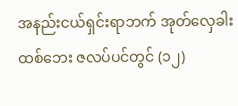အနည်းငယ်ရှင်းရာဘက် အုတ်လှေခါးထစ်ဘေး ဇလပ်ပင်တွင် (၁၂)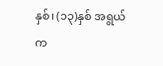နှစ်၊ (၁၃)နှစ် အရွယ် က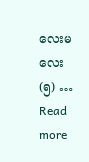လေးမလေး (၅) … Read more